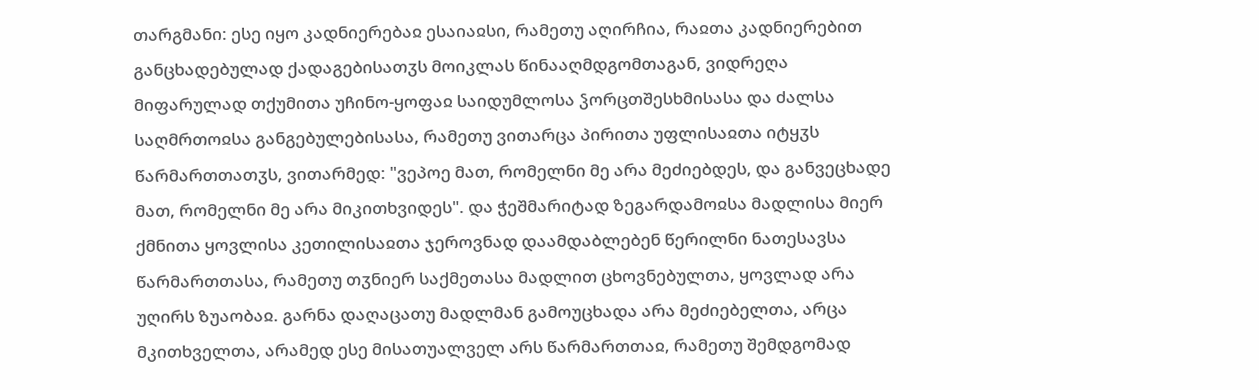თარგმანი: ესე იყო კადნიერებაჲ ესაიაჲსი, რამეთუ აღირჩია, რაჲთა კადნიერებით განცხადებულად ქადაგებისათჳს მოიკლას წინააღმდგომთაგან, ვიდრეღა მიფარულად თქუმითა უჩინო-ყოფაჲ საიდუმლოსა ჴორცთშესხმისასა და ძალსა საღმრთოჲსა განგებულებისასა, რამეთუ ვითარცა პირითა უფლისაჲთა იტყჳს წარმართთათჳს, ვითარმედ: "ვეპოე მათ, რომელნი მე არა მეძიებდეს, და განვეცხადე მათ, რომელნი მე არა მიკითხვიდეს". და ჭეშმარიტად ზეგარდამოჲსა მადლისა მიერ ქმნითა ყოვლისა კეთილისაჲთა ჯეროვნად დაამდაბლებენ წერილნი ნათესავსა წარმართთასა, რამეთუ თჳნიერ საქმეთასა მადლით ცხოვნებულთა, ყოვლად არა უღირს ზუაობაჲ. გარნა დაღაცათუ მადლმან გამოუცხადა არა მეძიებელთა, არცა მკითხველთა, არამედ ესე მისათუალველ არს წარმართთაჲ, რამეთუ შემდგომად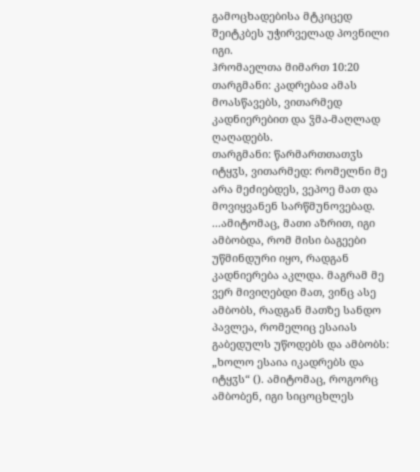გამოცხადებისა მტკიცედ შეიტკბეს უჭირველად პოვნილი იგი.
ჰრომაელთა მიმართ 10:20
თარგმანი: კადრებაჲ ამას მოასწავებს, ვითარმედ კადნიერებით და ჴმა-მაღლად ღაღადებს.
თარგმანი: წარმართთათჳს იტყჳს, ვითარმედ: რომელნი მე არა მეძიებდეს, ვეპოე მათ და მოვიყვანენ სარწმუნოვებად.
...ამიტომაც, მათი აზრით, იგი ამბობდა, რომ მისი ბაგეები უწმინდური იყო, რადგან კადნიერება აკლდა. მაგრამ მე ვერ მივიღებდი მათ, ვინც ასე ამბობს, რადგან მათზე სანდო პავლეა, რომელიც ესაიას გაბედულს უწოდებს და ამბობს: „ხოლო ესაია იკადრებს და იტყჳს“ (). ამიტომაც, როგორც ამბობენ, იგი სიცოცხლეს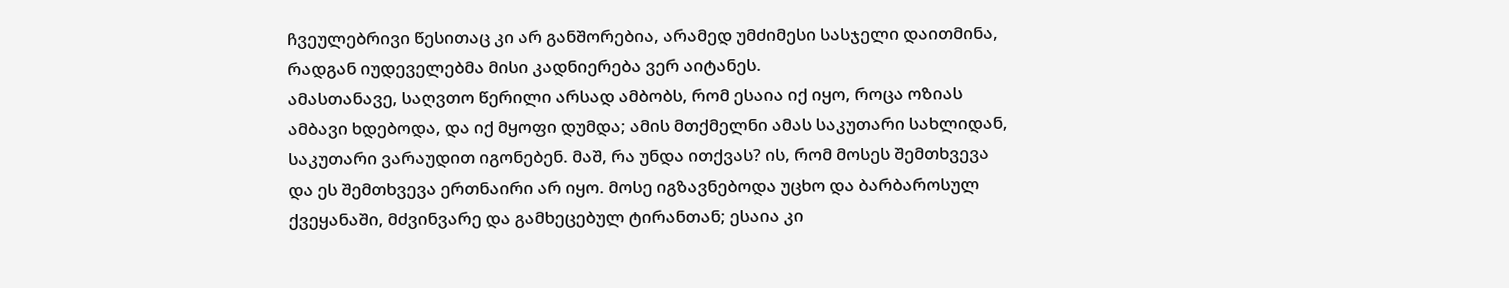ჩვეულებრივი წესითაც კი არ განშორებია, არამედ უმძიმესი სასჯელი დაითმინა, რადგან იუდეველებმა მისი კადნიერება ვერ აიტანეს.
ამასთანავე, საღვთო წერილი არსად ამბობს, რომ ესაია იქ იყო, როცა ოზიას ამბავი ხდებოდა, და იქ მყოფი დუმდა; ამის მთქმელნი ამას საკუთარი სახლიდან, საკუთარი ვარაუდით იგონებენ. მაშ, რა უნდა ითქვას? ის, რომ მოსეს შემთხვევა და ეს შემთხვევა ერთნაირი არ იყო. მოსე იგზავნებოდა უცხო და ბარბაროსულ ქვეყანაში, მძვინვარე და გამხეცებულ ტირანთან; ესაია კი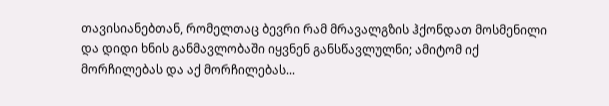თავისიანებთან, რომელთაც ბევრი რამ მრავალგზის ჰქონდათ მოსმენილი და დიდი ხნის განმავლობაში იყვნენ განსწავლულნი; ამიტომ იქ მორჩილებას და აქ მორჩილებას...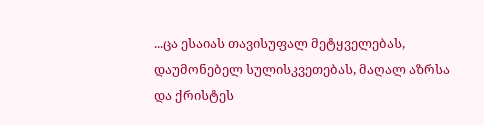...ცა ესაიას თავისუფალ მეტყველებას, დაუმონებელ სულისკვეთებას, მაღალ აზრსა და ქრისტეს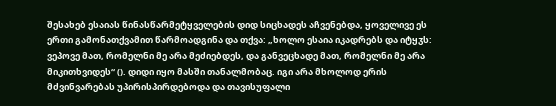შესახებ ესაიას წინასწარმეტყველების დიდ სიცხადეს აჩვენებდა, ყოველივე ეს ერთი გამონათქვამით წარმოადგინა და თქვა: „ხოლო ესაია იკადრებს და იტყჳს: ვეპოვე მათ, რომელნი მე არა მეძიებდეს, და განვეცხადე მათ, რომელნი მე არა მიკითხვიდეს“ (). დიდი იყო მასში თანალმობაც. იგი არა მხოლოდ ერის მძვინვარებას უპირისპირდებოდა და თავისუფალი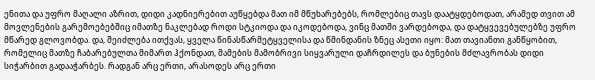ენითა და უფრო მაღალი აზრით, დიდი კადნიერებით აუწყებდა მათ იმ მწუხარებებს, რომლებიც თავს დაატყდებოდათ, არამედ თვით ამ მოვლენების გარემოებებშიც იმათზე ნაკლებად როდი სტკიოდა და იკოდებოდა, ვინც მათში ვარდებოდა, და დატყვევებულებზე უფრო მწარედ გლოვობდა. და, შეიძლება ითქვას, ყველა წინასწარმეტყველისა და წმინდანის ზნეც ასეთი იყო: მათ თავიანთი განწყობით, რომელიც მათზე ჩაბარებულთა მიმართ ჰქონდათ, მამების მამობრივი სიყვარული დაჩრდილეს და ბუნების მძლავრობას დიდი სიჭარბით გადააჭარბეს. რადგან არც ერთი, არასოდეს არც ერთი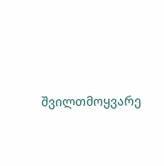შვილთმოყვარე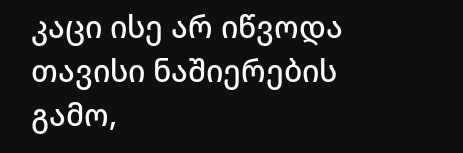კაცი ისე არ იწვოდა თავისი ნაშიერების გამო,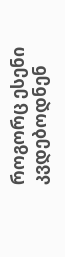როგორც ესენი კვდებოდნენ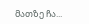მათზე ჩა...